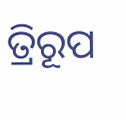ତ୍ରିରୂପ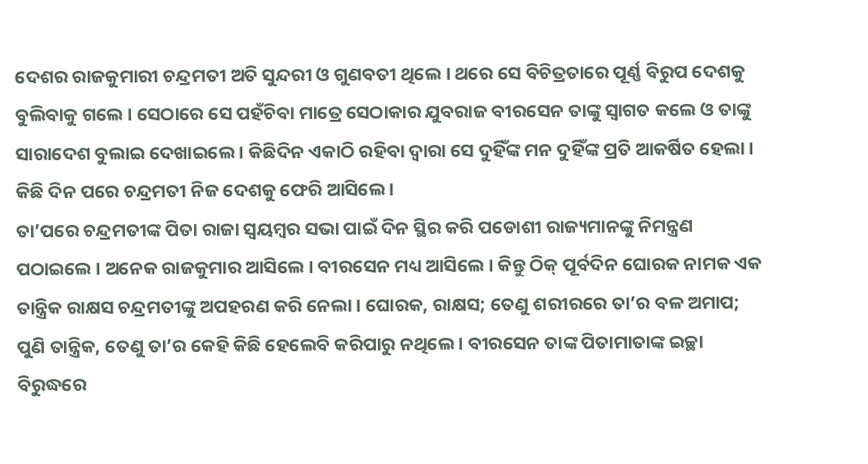ଦେଶର ରାଜକୁମାରୀ ଚନ୍ଦ୍ରମତୀ ଅତି ସୁନ୍ଦରୀ ଓ ଗୁଣବତୀ ଥିଲେ । ଥରେ ସେ ବିଚିତ୍ରତାରେ ପୂର୍ଣ୍ଣ ବିରୁପ ଦେଶକୁ ବୁଲିବାକୁ ଗଲେ । ସେଠାରେ ସେ ପହଁଚିବା ମାତ୍ରେ ସେଠାକାର ଯୁବରାଜ ବୀରସେନ ତାଙ୍କୁ ସ୍ୱାଗତ କଲେ ଓ ତାଙ୍କୁ ସାରାଦେଶ ବୁଲାଇ ଦେଖାଇଲେ । କିଛିଦିନ ଏକାଠି ରହିବା ଦ୍ୱାରା ସେ ଦୁହିଁଙ୍କ ମନ ଦୁହିଁଙ୍କ ପ୍ରତି ଆକର୍ଷିତ ହେଲା । କିଛି ଦିନ ପରେ ଚନ୍ଦ୍ରମତୀ ନିଜ ଦେଶକୁ ଫେରି ଆସିଲେ ।
ତା’ପରେ ଚନ୍ଦ୍ରମତୀଙ୍କ ପିତା ରାଜା ସ୍ୱୟମ୍ବର ସଭା ପାଇଁ ଦିନ ସ୍ଥିର କରି ପଡୋଶୀ ରାଜ୍ୟମାନଙ୍କୁ ନିମନ୍ତ୍ରଣ ପଠାଇଲେ । ଅନେକ ରାଜକୁମାର ଆସିଲେ । ବୀରସେନ ମଧ୍ୟ ଆସିଲେ । କିନ୍ତୁ ଠିକ୍ ପୂର୍ବଦିନ ଘୋରକ ନାମକ ଏକ ତାନ୍ତ୍ରିକ ରାକ୍ଷସ ଚନ୍ଦ୍ରମତୀଙ୍କୁ ଅପହରଣ କରି ନେଲା । ଘୋରକ, ରାକ୍ଷସ; ତେଣୁ ଶରୀରରେ ତା’ର ବଳ ଅମାପ; ପୁଣି ତାନ୍ତ୍ରିକ, ତେଣୁ ତା’ର କେହି କିଛି ହେଲେବି କରିପାରୁ ନଥିଲେ । ବୀରସେନ ତାଙ୍କ ପିତାମାତାଙ୍କ ଇଚ୍ଛା ବିରୁଦ୍ଧରେ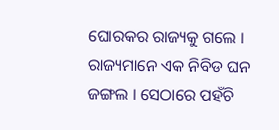ଘୋରକର ରାଜ୍ୟକୁ ଗଲେ । ରାଜ୍ୟମାନେ ଏକ ନିବିଡ ଘନ ଜଙ୍ଗଲ । ସେଠାରେ ପହଁଚି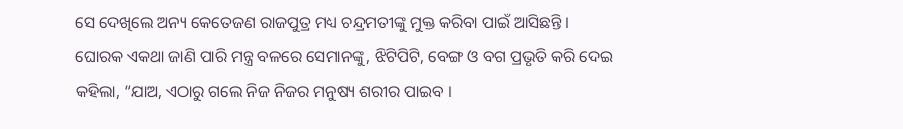ସେ ଦେଖିଲେ ଅନ୍ୟ କେତେଜଣ ରାଜପୁତ୍ର ମଧ୍ୟ ଚନ୍ଦ୍ରମତୀଙ୍କୁ ମୁକ୍ତ କରିବା ପାଇଁ ଆସିଛନ୍ତି । ଘୋରକ ଏକଥା ଜାଣି ପାରି ମନ୍ତ୍ର ବଳରେ ସେମାନଙ୍କୁ, ଝିଟିପିଟି, ବେଙ୍ଗ ଓ ବଗ ପ୍ରଭୃତି କରି ଦେଇ କହିଲା, “ଯାଅ, ଏଠାରୁ ଗଲେ ନିଜ ନିଜର ମନୁଷ୍ୟ ଶରୀର ପାଇବ ।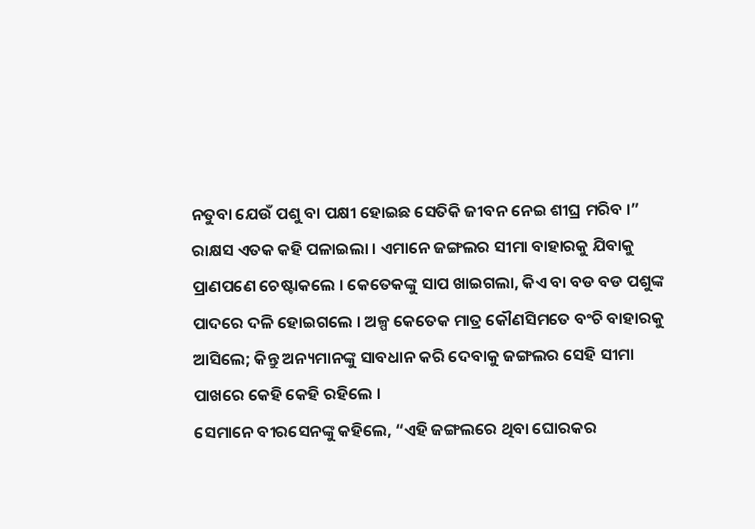ନତୁବା ଯେଉଁ ପଶୁ ବା ପକ୍ଷୀ ହୋଇଛ ସେତିକି ଜୀବନ ନେଇ ଶୀଘ୍ର ମରିବ ।”
ରାକ୍ଷସ ଏତକ କହି ପଳାଇଲା । ଏମାନେ ଜଙ୍ଗଲର ସୀମା ବାହାରକୁ ଯିବାକୁ ପ୍ରାଣପଣେ ଚେଷ୍ଟାକଲେ । କେତେକଙ୍କୁ ସାପ ଖାଇଗଲା, କିଏ ବା ବଡ ବଡ ପଶୁଙ୍କ ପାଦରେ ଦଳି ହୋଇଗଲେ । ଅଳ୍ପ କେତେକ ମାତ୍ର କୌଣସିମତେ ବଂଚି ବାହାରକୁ ଆସିଲେ; କିନ୍ତୁ ଅନ୍ୟମାନଙ୍କୁ ସାବଧାନ କରି ଦେବାକୁ ଜଙ୍ଗଲର ସେହି ସୀମା ପାଖରେ କେହି କେହି ରହିଲେ ।
ସେମାନେ ବୀରସେନଙ୍କୁ କହିଲେ, “ଏହି ଜଙ୍ଗଲରେ ଥିବା ଘୋରକର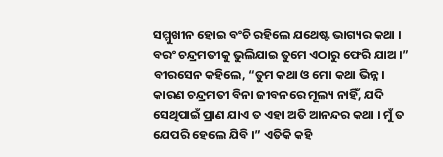ସମ୍ମୁଖୀନ ହୋଇ ବଂଚି ରହିଲେ ଯଥେଷ୍ଟ ଭାଗ୍ୟର କଥା । ବରଂ ଚନ୍ଦ୍ରମତୀକୁ ଭୁଲିଯାଇ ତୁମେ ଏଠାରୁ ଫେରି ଯାଅ ।”
ବୀରସେନ କହିଲେ, “ତୁମ କଥା ଓ ମୋ କଥା ଭିନ୍ନ । କାରଣ ଚନ୍ଦ୍ରମତୀ ବିନା ଜୀବନରେ ମୂଲ୍ୟ ନାହିଁ, ଯଦି ସେଥିପାଇଁ ପ୍ରାଣ ଯାଏ ତ ଏହା ଅତି ଆନନ୍ଦର କଥା । ମୁଁ ତ ଯେପରି ହେଲେ ଯିବି ।” ଏତିକି କହି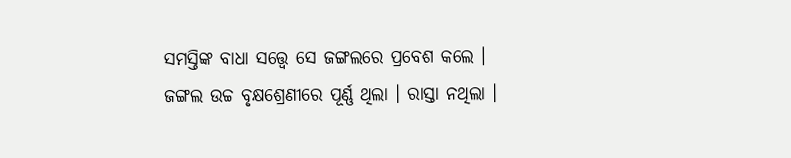ସମସ୍ତିଙ୍କ ବାଧା ସତ୍ତ୍ୱେ ସେ ଜଙ୍ଗଲରେ ପ୍ରବେଶ କଲେ ।
ଜଙ୍ଗଲ ଉଚ୍ଚ ବୃକ୍ଷଶ୍ରେଣୀରେ ପୂର୍ଣ୍ଣ ଥିଲା । ରାସ୍ତା ନଥିଲା ।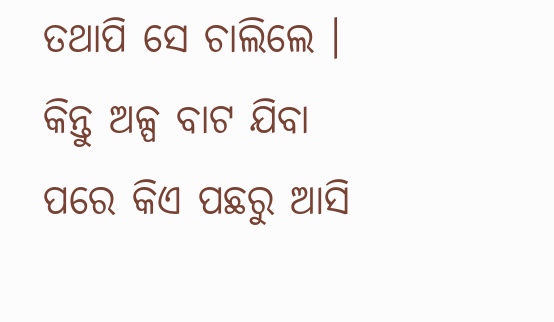ତଥାପି ସେ ଚାଲିଲେ । କିନ୍ତୁ ଅଳ୍ପ ବାଟ ଯିବା ପରେ କିଏ ପଛରୁ ଆସି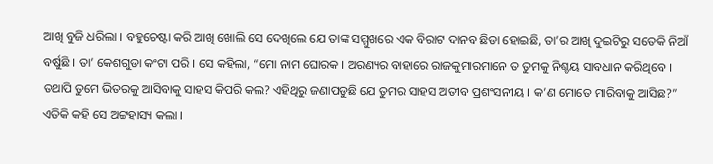ଆଖି ବୁଜି ଧରିଲା । ବହୁଚେଷ୍ଟା କରି ଆଖି ଖୋଲି ସେ ଦେଖିଲେ ଯେ ତାଙ୍କ ସମ୍ମୁଖରେ ଏକ ବିରାଟ ଦାନବ ଛିଡା ହୋଇଛି, ତା’ର ଆଖି ଦୁଇଟିରୁ ସତେକି ନିଆଁ ବର୍ଷୁଛି । ତା’ କେଶଗୁଡା କଂଟା ପରି । ସେ କହିଲା, “ମୋ ନାମ ଘୋରକ । ଅରଣ୍ୟର ବାହାରେ ରାଜକୁମାରମାନେ ତ ତୁମକୁ ନିଶ୍ଚୟ ସାବଧାନ କରିଥିବେ । ତଥାପି ତୁମେ ଭିତରକୁ ଆସିବାକୁ ସାହସ କିପରି କଲ? ଏହିଥିରୁ ଜଣାପଡୁଛି ଯେ ତୁମର ସାହସ ଅତୀବ ପ୍ରଶଂସନୀୟ । କ’ଣ ମୋତେ ମାରିବାକୁ ଆସିଛ?” ଏତିକି କହି ସେ ଅଟ୍ଟହାସ୍ୟ କଲା ।